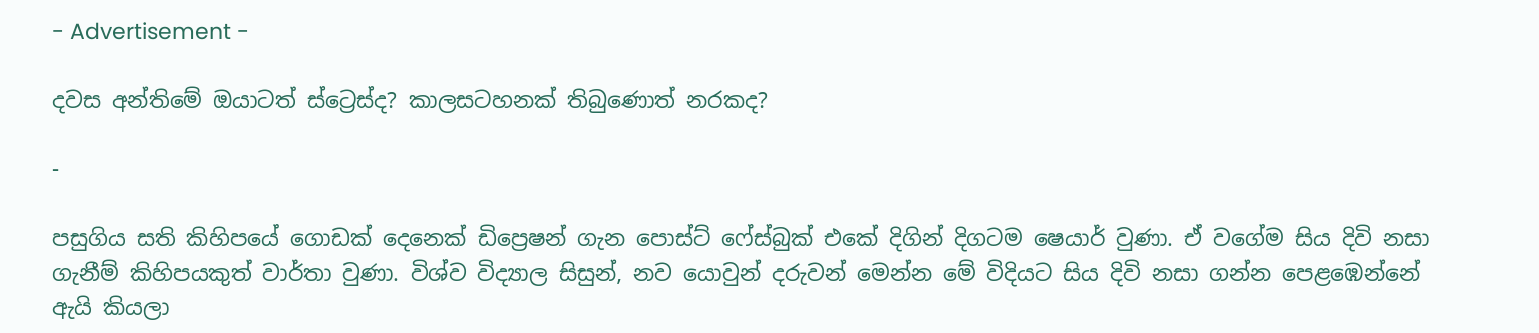- Advertisement -

දවස අන්තිමේ ඔයාටත් ස්ට්‍රෙස්ද? කාලසටහනක් තිබුණොත් නරකද?

-

පසුගිය සති කිහිපයේ ගොඩක් දෙනෙක් ඩිප්‍රෙෂන් ගැන පොස්ට් ෆේස්බුක් එකේ දිගින් දිගටම ෂෙයාර් වුණා. ඒ වගේම සිය දිවි නසා ගැනීම් කිහිපයකුත් වාර්තා වුණා. විශ්ව විද්‍යාල සිසුන්, නව යොවුන් දරුවන් මෙන්න මේ විදියට සිය දිවි නසා ගන්න පෙළඹෙන්නේ ඇයි කියලා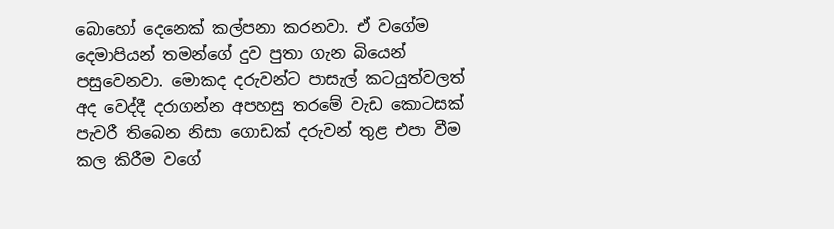බොහෝ දෙනෙක් කල්පනා කරනවා. ඒ වගේම දෙමාපියන් තමන්ගේ දුව පුතා ගැන බියෙන් පසුවෙනවා. මොකද දරුවන්ට පාසැල් කටයුත්වලත් අද වෙද්දී දරාගන්න අපහසු තරමේ වැඩ කොටසක් පැවරී තිබෙන නිසා ගොඩක් දරුවන් තුළ එපා වීම කල කිරීම වගේ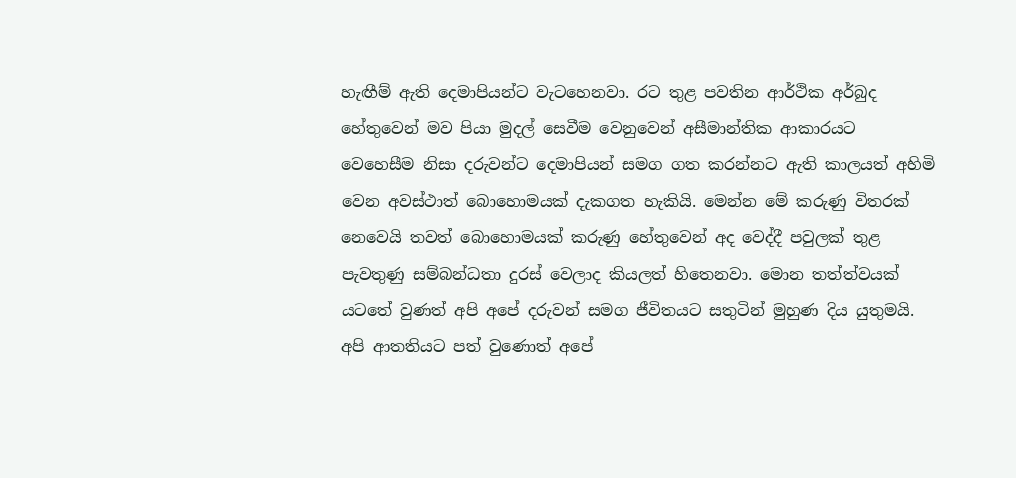හැඟීම් ඇති දෙමාපියන්ට වැටහෙනවා. රට තුළ පවතින ආර්ථික අර්බුද හේතුවෙන් මව පියා මුදල් සෙවීම වෙනුවෙන් අසීමාන්තික ආකාරයට වෙහෙසීම නිසා දරුවන්ට දෙමාපියන් සමග ගත කරන්නට ඇති කාලයත් අහිමි වෙන අවස්ථාත් බොහොමයක් දැකගත හැකියි. මෙන්න මේ කරුණු විතරක් නෙවෙයි තවත් බොහොමයක් කරුණු හේතුවෙන් අද වෙද්දී පවුලක් තුළ පැවතුණු සම්බන්ධතා දුරස් වෙලාද කියලත් හිතෙනවා. මොන තත්ත්වයක් යටතේ වුණත් අපි අපේ දරුවන් සමග ජීවිතයට සතුටින් මුහුණ ‍දිය යුතුමයි. අපි ආතතියට පත් වුණොත් අපේ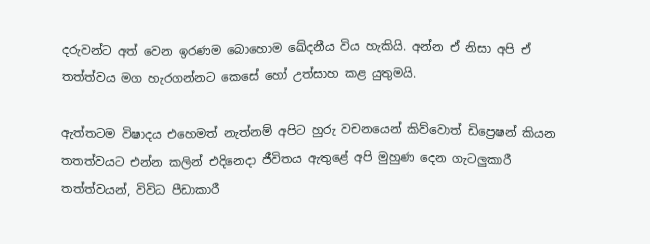දරුවන්ට අත් වෙන ඉරණම බොහොම ඛේදනීය විය හැකියි. අන්න ඒ නිසා අපි ඒ තත්ත්වය මග හැරගන්නට කෙසේ හෝ උත්සාහ කළ යුතුමයි.

ඇත්තටම විෂාදය එහෙමත් නැත්නම් අපිට හුරු වචනයෙන් කිව්වොත් ඩිප්‍රෙෂන් කියන තතත්වයට එන්න කලින් එදිනෙදා ජීවිතය ඇතුළේ අපි මුහුණ දෙන ගැටලුකාරී තත්ත්වයන්, විවිධ පීඩාකාරී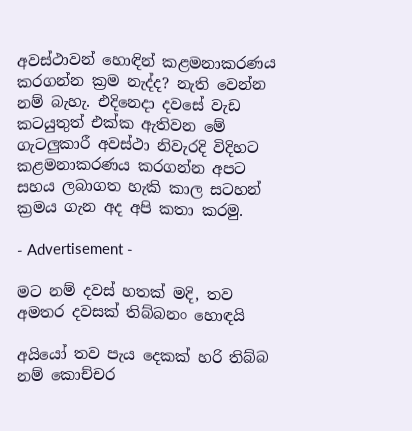අවස්ථාවන් හොඳින් කළමනාකරණය කරගන්න ක්‍රම නැද්ද? නැති වෙන්න නම් බැහැ. එදිනෙදා දවසේ වැඩ කටයුතුත් එක්ක ඇතිවන මේ ගැටලුකාරී අවස්ථා නිවැරදි විදිහට කළමනාකරණය කරගන්න අපට සහය ලබාගත හැකි කාල සටහන් ක්‍රමය ගැන අද අපි කතා කරමු.

- Advertisement -

මට නම් දවස් හතක් මදි, තව අමතර දවසක් තිබ්බනං හොඳයි

අයියෝ තව පැය දෙකක් හරි තිබ්බ නම් කොච්චර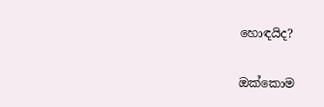හොඳයිද?

ඔක්කොම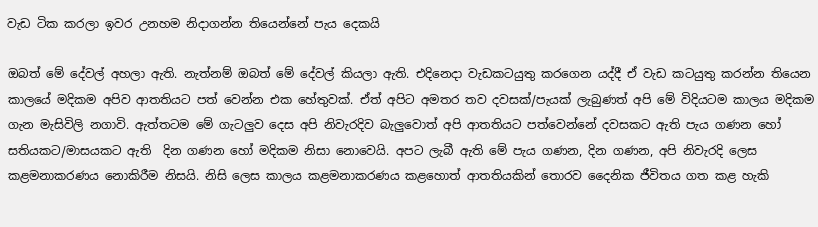වැඩ ටික කරලා ඉවර උනහම නිදාගන්න තියෙන්නේ පැය දෙකයි

ඔබත් මේ දේවල් අහලා ඇති. නැත්නම් ඔබත් මේ දේවල් කියලා ඇති. එදිනෙදා වැඩකටයුතු කරගෙන යද්දී ඒ වැඩ කටයුතු කරන්න තියෙන කාලයේ මදිකම අපිව ආතතියට පත් වෙන්න එක හේතුවක්. ඒත් අපිට අමතර තව දවසක්/පැයක් ලැබුණත් අපි මේ විදියටම කාලය මදිකම ගැන මැසිවිලි නගාවි. ඇත්තටම මේ ගැටලුව දෙස අපි නිවැරදිව බැලුවොත් අපි ආතතියට පත්වෙන්නේ දවසකට ඇති පැය ගණන හෝ සතියකට/මාසයකට ඇති  දින ගණන හෝ මදිකම නිසා නොවෙයි. අපට ලැබී ඇති මේ පැය ගණන, දින ගණන, අපි නිවැරදි ලෙස කළමනාකරණය න‍ොකිරීම නිසයි. නිසි ලෙස කාලය කළමනාකරණය කළහොත් ආතතියකින් තොරව දෛනික ජීවිතය ගත කළ හැකි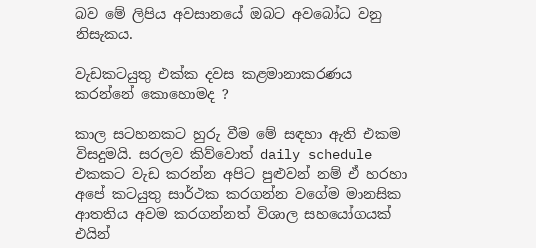බව මේ ලිපිය අවසානයේ ඔබට අවබෝධ වනු නිසැකය.

වැඩකටයුතු එක්ක දවස කළමානාකරණය කරන්නේ කොහොමද ?

කාල සටහනකට හුරු වීම මේ සඳහා ඇති එකම විසදුමයි. සරලව කිව්වොත් daily schedule එකකට වැඩ කරන්න අපිට පුළුවන් නම් ඒ හරහා අපේ කටයුතු සාර්ථක කරගන්න වගේම මානසික ආතතිය අවම කරගන්නත් විශාල සහයෝගයක් එයින්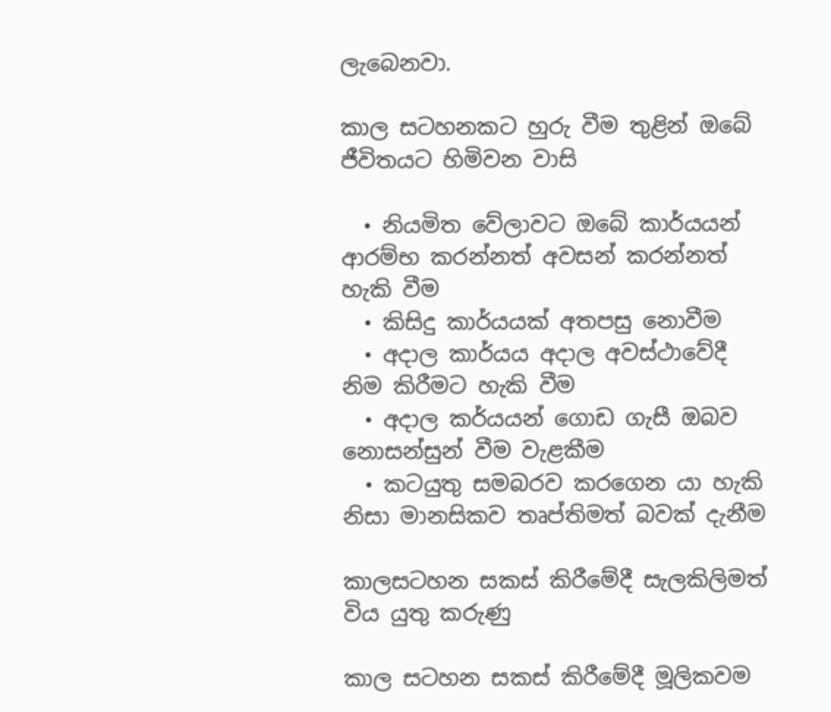ලැබෙනවා.

කාල සටහනකට හුරු වීම තුළින් ඔබේ ජීවිතයට හිමිවන වාසි

  • නියමිත වේලාවට ඔබේ කාර්යයන් ආරම්භ කරන්නත් අවසන් කරන්නත් හැකි වීම
  • කිසිදු කාර්යයක් අතපසු නොවීම
  • අදාල කාර්යය අදාල අවස්ථාවේදී නිම කිරීමට හැකි වීම
  • අදාල කර්යයන් ගොඩ ගැසී ඔබව නොසන්සුන් වීම වැළකීම
  • කටයුතු සමබරව කරගෙන යා හැකි නිසා මානසිකව තෘප්තිමත් බවක් දැනීම

කාලසටහන සකස් කිරීමේදී සැලකිලිමත් විය යුතු කරුණු

කාල සටහන සකස් කිරීමේදී මූලිකවම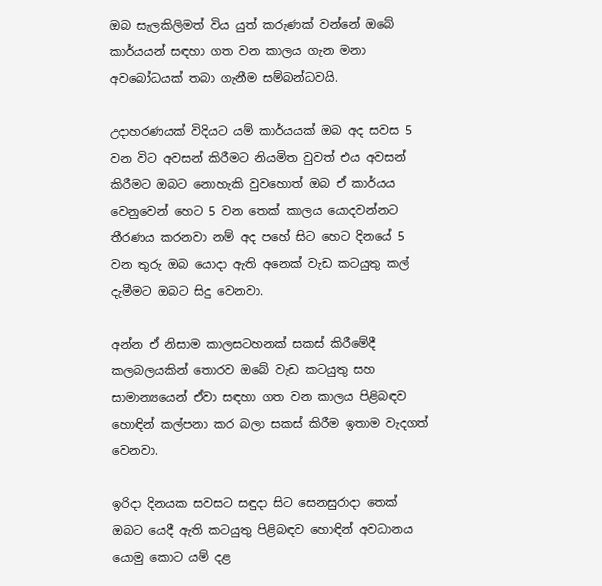ඔබ සැලකිලිමත් විය යුත් කරුණක් වන්නේ ඔබේ කාර්යයන් සඳහා ගත වන කාලය ගැන මනා අවබෝධයක් තබා ගැනීම සම්බන්ධවයි.

උදාහරණයක් විදියට යම් කාර්යයක් ඔබ අද සවස 5 වන විට අවසන් කිරීමට නියමිත වුවත් එය අවසන් කිරීමට ඔබට නොහැකි වුවහොත් ඔබ ඒ කාර්යය වෙනුවෙන් හෙට 5 වන තෙක් කාලය යොදවන්නට තීරණය කරනවා නම් අද පහේ සිට හෙට දිනයේ 5 වන තුරු ඔබ යොදා ඇති අනෙක් වැඩ කටයුතු කල් දැමීමට ඔබට සිදු වෙනවා.

අන්න ඒ නිසාම කාලසටහනක් සකස් කිරීමේදී කලබලයකින් තොරව ඔබේ වැඩ කටයුතු සහ සාමාන්‍යයෙන් ඒවා සඳහා ගත වන කාලය පිළිබඳව හොඳින් කල්පනා කර බලා සකස් කිරීම ඉතාම වැදගත් වෙනවා.

ඉරිදා දිනයක සවසට සඳුදා සිට සෙනසුරාදා තෙක් ඔ‍බට යෙදී ඇති කටයුතු ‍පිළිබඳව හොඳින් අවධානය යොමු කොට යම් දළ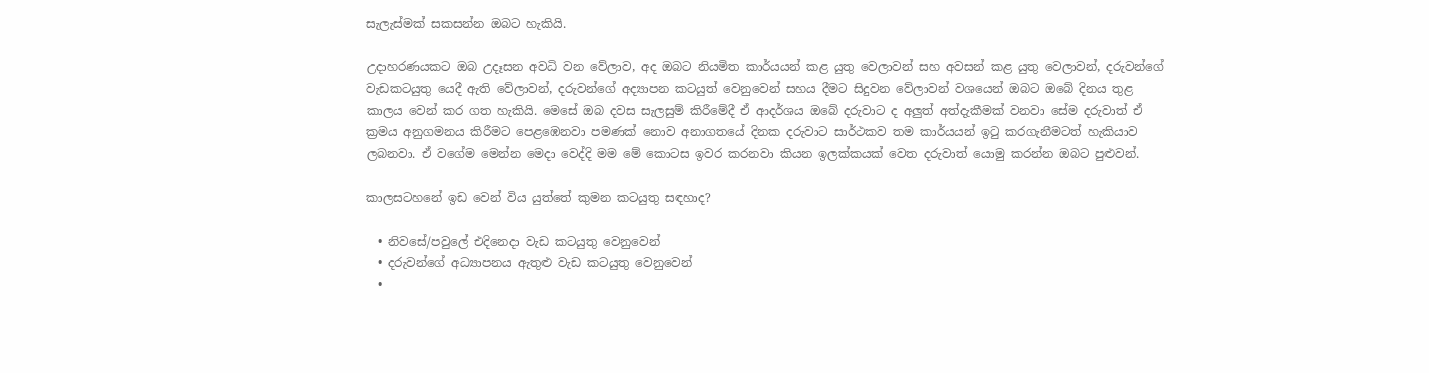සැලැස්මක් සකසන්න ඔබට හැකියි.

උදාහරණයකට ඔබ උදෑසන අවධි වන වේලාව, අද ඔබට නියමිත කාර්යයන් කළ යුතු වෙලාවන් සහ අවසන් කළ යුතු වෙලාවන්, දරුවන්ගේ වැඩකටයුතු යෙදී ඇති වේලාවන්, දරුවන්ගේ අද්‍යාපන කටයුත් වෙනුවෙන් සහය දීමට සිදුවන වේලාවන් වශයෙන් ඔබට ඔබේ දිනය තුළ කාලය වෙන් කර ගත හැකියි. මෙසේ ඔබ දවස සැලසුම් කිරීමේදී ඒ ආදර්ශය ඔබේ දරුවාට ද අලුත් අත්දැකීමක් වනවා සේම දරුවාත් ඒ ක්‍රමය අනුගමනය කිරීමට පෙළඹෙනවා පමණක් නොව අනාගතයේ දිනක දරුවාට සාර්ථකව තම කාර්යයන් ඉටු කරගැනීමටත් හැකියාව ලබනවා. ඒ වගේම මෙන්න මෙදා වෙද්දි මම මේ කොටස ඉවර කරනවා කියන ඉලක්කයක් වෙත දරුවාත් යොමු කරන්න ඔබට පුළුවන්.

කාලසටහනේ ඉඩ වෙන් විය යුත්තේ කුමන කටයුතු සඳහාද?

  • නිවසේ/පවුලේ එදිනෙදා වැඩ කටයුතු වෙනුවෙන්
  • දරුවන්ගේ අධ්‍යාපනය ඇතුළු වැඩ කටයුතු වෙනුවෙන්
  •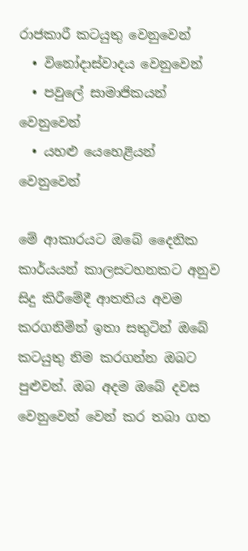රාජකාරී කටයුතු වෙනුවෙන්
  • විනෝදාස්වාදය වෙනුවෙන්
  • පවුලේ සාමාජිකයන් වෙනුවෙන්
  • යහළු යෙහෙළියන් වෙනුවෙන්

මේ ආකාරයට ඔබේ දෛනික කාර්යයන් කාලසටහනකට අනුව සිදු කිරීමේදී ආතතිය අවම කරගනිමින් ඉතා සතුටින් ඔබේ කටයුතු නිම කරගන්න ඔබට පුළුවන්. ඔබ අදම ඔබේ දවස වෙනුවෙන් වෙන් කර තබා ගත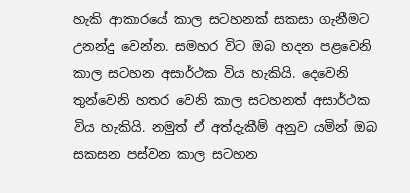හැකි ආකාරයේ කාල සටහනක් සකසා ගැනීමට උනන්දු වෙන්න. සමහර විට ඔබ හදන පළවෙනි කාල සටහන අසාර්ථක විය හැකියි. දෙවෙනි තුන්වෙනි හතර වෙනි කාල සටහනත් අසාර්ථක විය හැකියි. නමුත් ඒ අත්දැකීම් අනුව යමින් ඔබ සකසන පස්වන කාල සටහන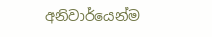අනිවාර්යෙන්ම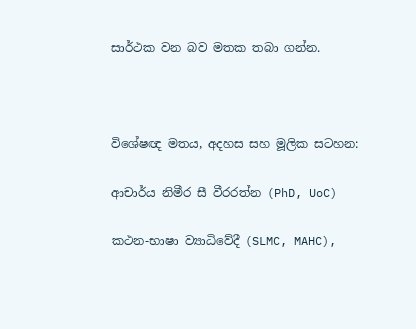සාර්ථක වන බව මතක තබා ගන්න.



විශේෂඥ මතය, අදහස සහ මූලික සටහන:

ආචාර්ය නිමීර සී වීරරත්න (PhD, UoC)

කථන-භාෂා ව්‍යාධිවේදී (SLMC, MAHC),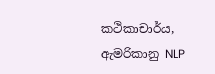කථිකාචාර්ය,
ඇමරිකානු NLP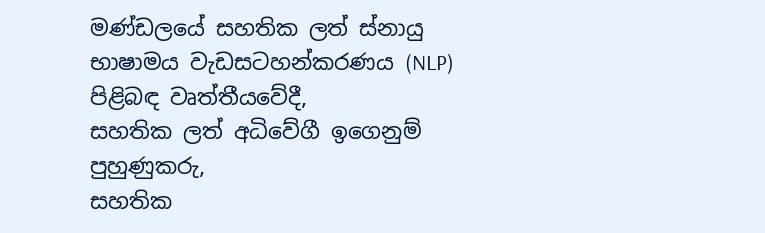මණ්ඩලයේ සහතික ලත් ස්නායු භාෂාමය වැඩසටහන්කරණය (NLP) පිළිබඳ වෘත්තීයවේදී,
සහතික ලත් අධිවේගී ඉගෙනුම් පුහුණුකරු,
සහතික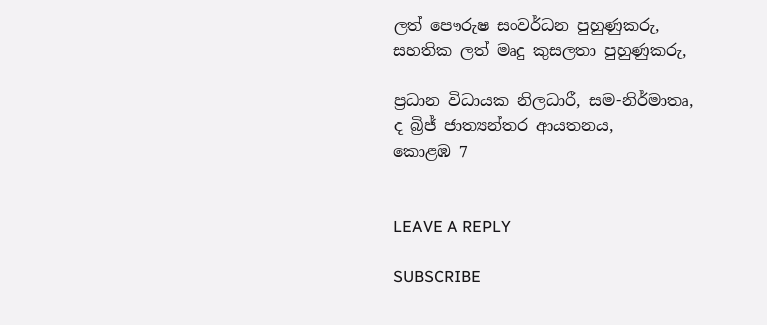ලත් පෞරුෂ සංවර්ධන පුහුණුකරු,
සහතික ලත් මෘදු කුසලතා පුහුණුකරු,

ප්‍රධාන විධායක නිලධාරී, සම-නිර්මාතෘ,
ද බ්‍රිජ් ජාත්‍යන්තර ආයතනය,
කොළඹ 7


LEAVE A REPLY

SUBSCRIBE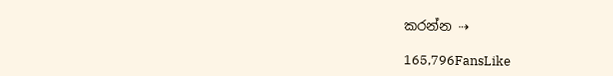කරන්න ⇢

165,796FansLike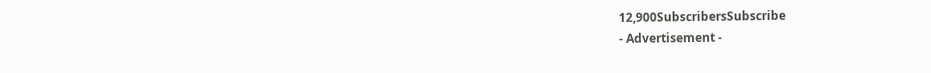12,900SubscribersSubscribe
- Advertisement -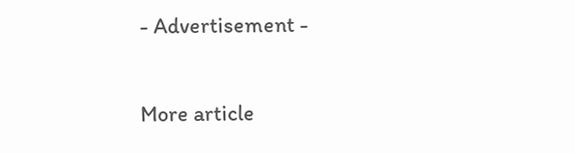- Advertisement -

More article